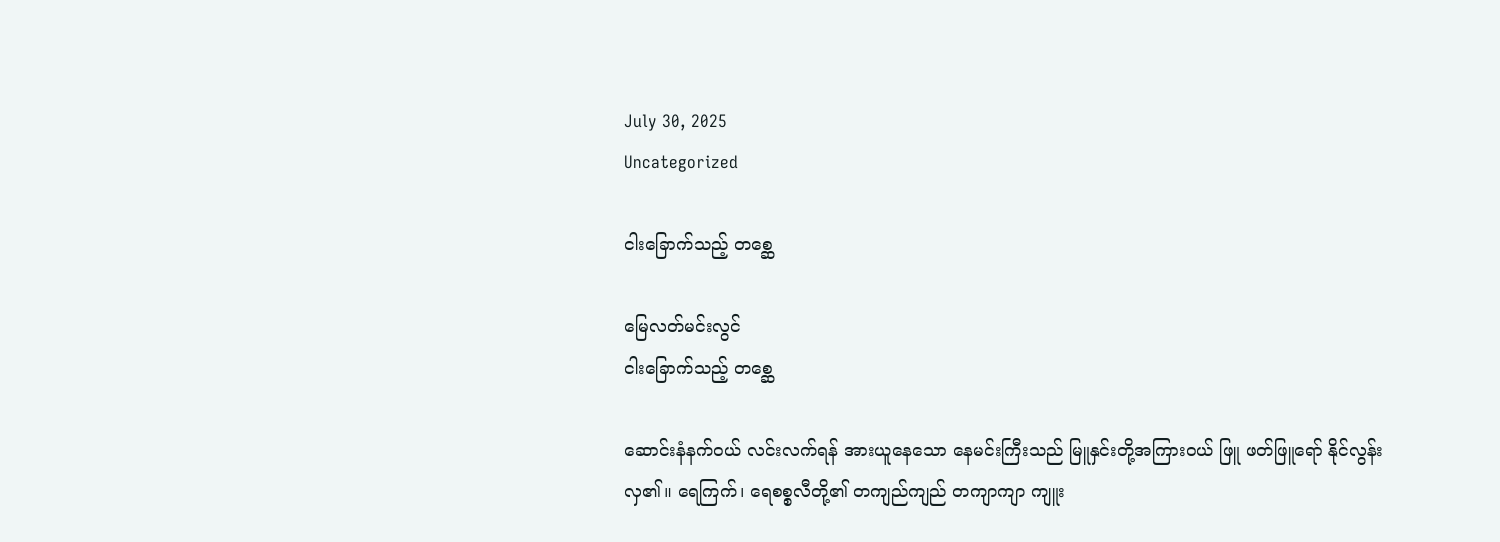July 30, 2025
Uncategorized

ငါးခြောက်သည့် တစ္ဆေ

မြေလတ်မင်းလွင်
ငါးခြောက်သည့် တစ္ဆေ

ဆောင်းနံနက်ဝယ် လင်းလက်ရန် အားယူနေသော နေမင်းကြီးသည် မြူနှင်းတို့အကြားဝယ် ဖြူ ဖတ်ဖြူရော် နိုင်လွန်းလှ၏။ ရေကြက်၊ ရေစစ္စလီတို့၏ တကျည်ကျည် တကျာကျာ ကျူး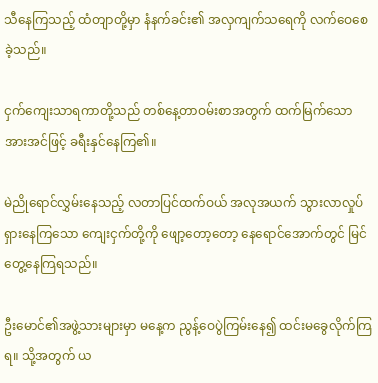သီနေကြသည့် ထံတျာတို့မှာ နံနက်ခင်း၏ အလှကျက်သရေကို လက်ဝေစေခဲ့သည်။

ငှက်ကျေးသာရကာတို့သည် တစ်နေ့တာဝမ်းစာအတွက် ထက်မြက်သော အားအင်ဖြင့် ခရီးနှင်နေကြ၏။

မဲညိုရောင်လွှမ်းနေသည့် လတာပြင်ထက်ဝယ် အလုအယက် သွားလာလှုပ်ရှားနေကြသော ကျေးငှက်တို့ကို ဖျော့တော့တော့ နေရောင်အောက်တွင် မြင်တွေ့နေကြရသည်။

ဦးမောင်၏အဖွဲ့သားများမှာ မနေ့က ညွန့်ဝေပွဲကြမ်းနေ၍ ထင်းမခွေလိုက်ကြရ။ သို့အတွက် ယ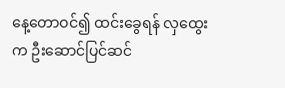နေ့တောဝင်၍ ထင်းခွေရန် လှထွေးက ဦးဆောင်ပြင်ဆင်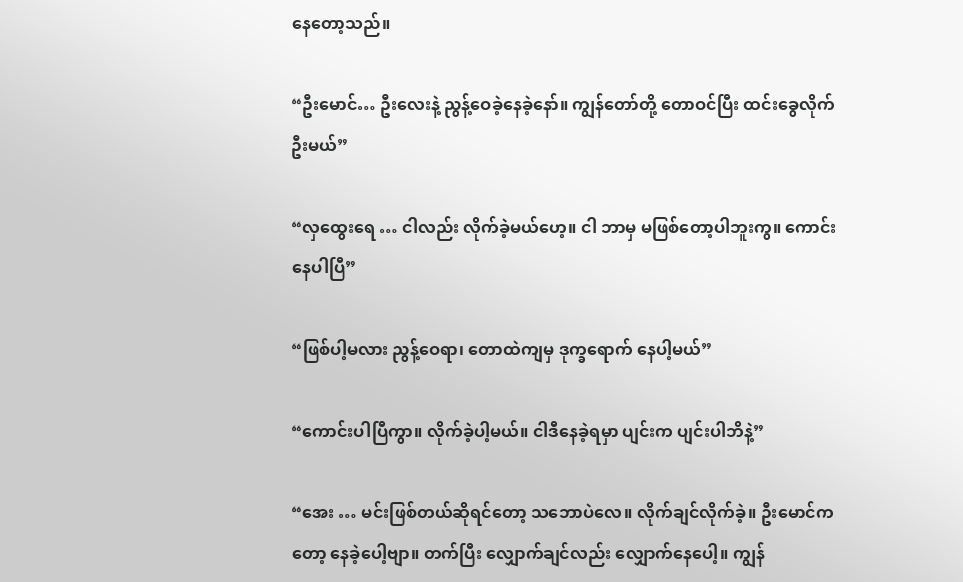နေတော့သည်။

“ဦးမောင်… ဦးလေးနဲ့ ညွန့်ဝေခဲ့နေခဲ့နော်။ ကျွန်တော်တို့ တောဝင်ပြီး ထင်းခွေလိုက်ဦးမယ်”

“လှထွေးရေ … ငါလည်း လိုက်ခဲ့မယ်ဟေ့။ ငါ ဘာမှ မဖြစ်တော့ပါဘူးကွ။ ကောင်းနေပါပြီ”

“ဖြစ်ပါ့မလား ညွန့်ဝေရာ၊ တောထဲကျမှ ဒုက္ခရောက် နေပါ့မယ်”

“ကောင်းပါပြီကွာ။ လိုက်ခဲ့ပါ့မယ်။ ငါဒီနေခဲ့ရမှာ ပျင်းက ပျင်းပါဘိနဲ့”

“အေး … မင်းဖြစ်တယ်ဆိုရင်တော့ သဘောပဲလေ။ လိုက်ချင်လိုက်ခဲ့။ ဦးမောင်ကတော့ နေခဲ့ပေါ့ဗျာ။ တက်ပြီး လျှောက်ချင်လည်း လျှောက်နေပေါ့။ ကျွန်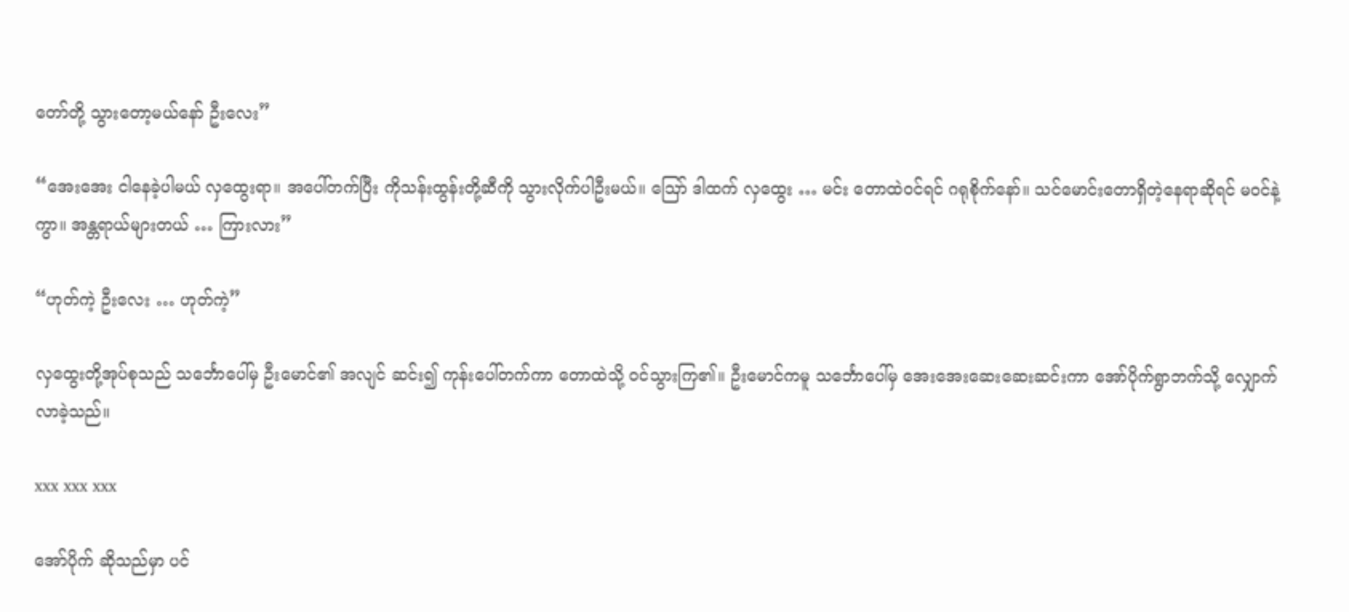တော်တို့ သွားတော့မယ်နော် ဦးလေး”

“အေးအေး ငါနေခဲ့ပါမယ် လှထွေးရာ။ အပေါ်တက်ပြီး ကိုသန်းထွန်းတို့ဆီကို သွားလိုက်ပါဦးမယ်။ ဪ ဒါထက် လှထွေး … မင်း တောထဲဝင်ရင် ဂရုစိုက်နော်။ သင်မောင်းတောရှိတဲ့နေရာဆိုရင် မဝင်နဲ့ကွာ။ အန္တရာယ်များတယ် … ကြားလား”

“ဟုတ်ကဲ့ ဦးလေး … ဟုတ်ကဲ့”

လှထွေးတို့အုပ်စုသည် သင်္ဘောပေါ်မှ ဦးမောင်၏ အလျင် ဆင်း၍ ကုန်းပေါ်တက်ကာ တောထဲသို့ ဝင်သွားကြ၏။ ဦးမောင်ကမူ သင်္ဘောပေါ်မှ အေးအေးဆေးဆေးဆင်းကာ အော်ပိုက်ရွာဘက်သို့ လျှောက်လာခဲ့သည်။

xxx xxx xxx

အော်ပိုက် ဆိုသည်မှာ ပင်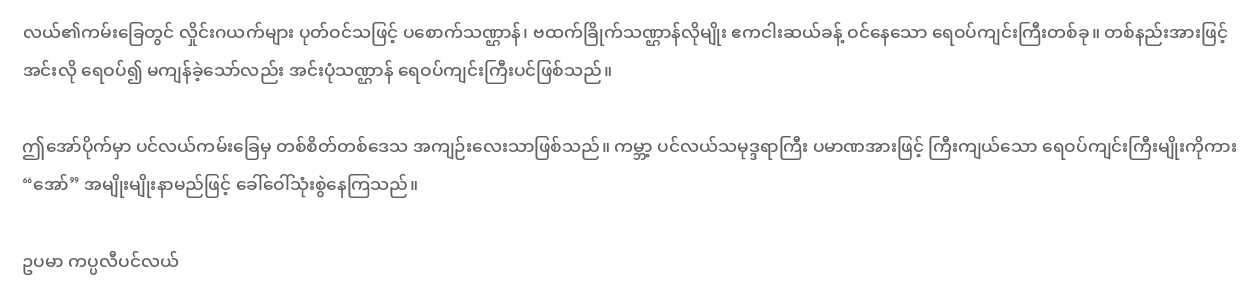လယ်၏ကမ်းခြေတွင် လှိုင်းဂယက်များ ပုတ်ဝင်သဖြင့် ပစောက်သဏ္ဌာန်၊ ဗထက်ခြိုက်သဏ္ဌာန်လိုမျိုး ဧကငါးဆယ်ခန့် ဝင်နေသော ရေဝပ်ကျင်းကြီးတစ်ခု။ တစ်နည်းအားဖြင့် အင်းလို ရေဝပ်၍ မကျန်ခဲ့သော်လည်း အင်းပုံသဏ္ဌာန် ရေဝပ်ကျင်းကြီးပင်ဖြစ်သည်။

ဤအော်ပိုက်မှာ ပင်လယ်ကမ်းခြေမှ တစ်စိတ်တစ်ဒေသ အကျဉ်းလေးသာဖြစ်သည်။ ကမ္ဘာ့ ပင်လယ်သမုဒ္ဒရာကြီး ပမာဏအားဖြင့် ကြီးကျယ်သော ရေဝပ်ကျင်းကြီးမျိုးကိုကား “အော်” အမျိုးမျိုးနာမည်ဖြင့် ခေါ်ဝေါ်သုံးစွဲနေကြသည်။

ဥပမာ ကပ္ပလီပင်လယ်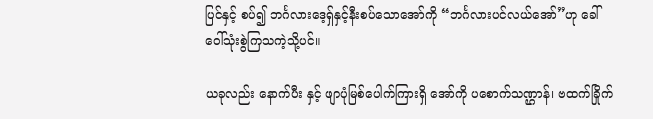ပြင်နှင့် စပ်၍ ဘင်္ဂလားဒေ့ရှ်နှင့်နီးစပ်သောအော်ကို “ဘင်္ဂလားပင်လယ်အော်”ဟု ခေါ်ဝေါ်သုံးစွဲကြသကဲ့သို့ပင်။

ယခုလည်း နောက်ပီး နှင့် ဖျာပုံမြစ်ပေါက်ကြားရှိ အော်ကို ပစောက်သဏ္ဌာန်၊ ဗထက်ခြိုက်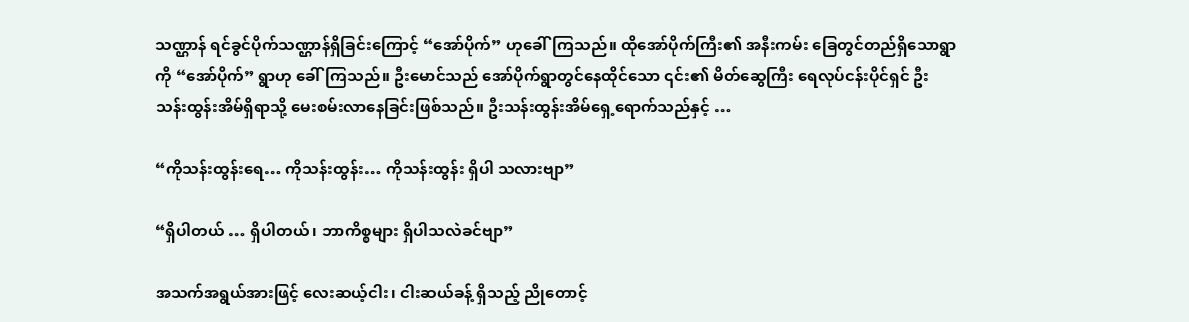သဏ္ဌာန် ရင်ခွင်ပိုက်သဏ္ဌာန်ရှိခြင်းကြောင့် “အော်ပိုက်” ဟုခေါ်ကြသည်။ ထိုအော်ပိုက်ကြီး၏ အနီးကမ်း ခြေတွင်တည်ရှိသောရွာကို “အော်ပိုက်” ရွာဟု ခေါ်ကြသည်။ ဦးမောင်သည် အော်ပိုက်ရွာတွင်နေထိုင်သော ၎င်း၏ မိတ်ဆွေကြီး ရေလုပ်ငန်းပိုင်ရှင် ဦးသန်းထွန်းအိမ်ရှိရာသို့ မေးစမ်းလာနေခြင်းဖြစ်သည်။ ဦးသန်းထွန်းအိမ်ရှေ့ရောက်သည်နှင့် …

“ကိုသန်းထွန်းရေ… ကိုသန်းထွန်း… ကိုသန်းထွန်း ရှိပါ သလားဗျာ”

“ရှိပါတယ် … ရှိပါတယ်၊ ဘာကိစ္စများ ရှိပါသလဲခင်ဗျာ”

အသက်အရွယ်အားဖြင့် လေးဆယ့်ငါး၊ ငါးဆယ်ခန့် ရှိသည့် ညိုတောင့်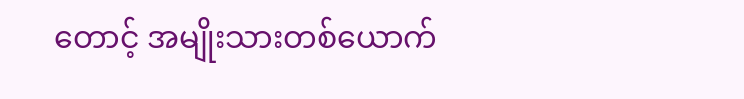တောင့် အမျိုးသားတစ်ယောက်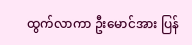ထွက်လာကာ ဦးမောင်အား ပြန်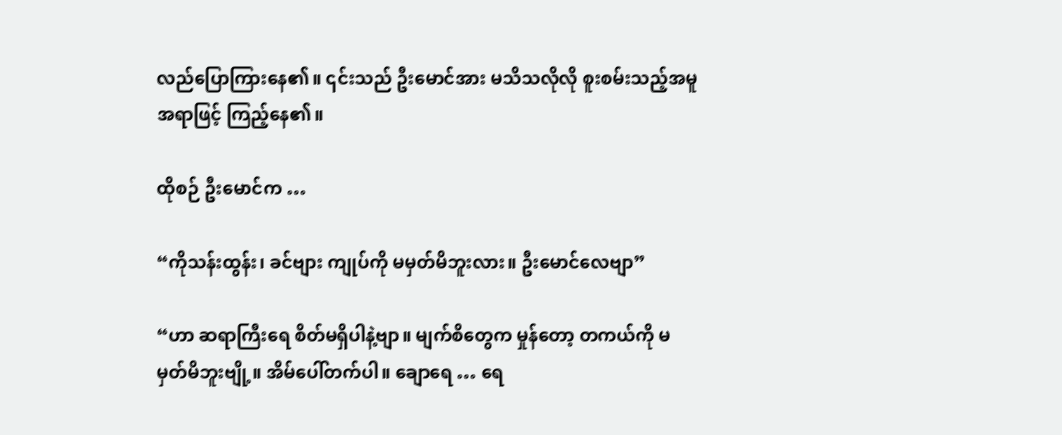လည်ပြောကြားနေ၏။ ၎င်းသည် ဦးမောင်အား မသိသလိုလို စူးစမ်းသည့်အမူအရာဖြင့် ကြည့်နေ၏။

ထိုစဉ် ဦးမောင်က …

“ကိုသန်းထွန်း၊ ခင်ဗျား ကျုပ်ကို မမှတ်မိဘူးလား။ ဦးမောင်လေဗျာ”

“ဟာ ဆရာကြီးရေ စိတ်မရှိပါနဲ့ဗျာ။ မျက်စိတွေက မှုန်တော့ တကယ်ကို မမှတ်မိဘူးဗျို့။ အိမ်ပေါ်တက်ပါ။ ချောရေ … ရေ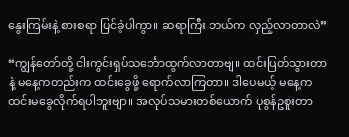နွေးကြမ်းနဲ့ စားစရာ ပြင်ခဲ့ပါကွာ။ ဆရာကြီး ဘယ်က လှည့်လာတာလဲ”

“ကျွန်တော်တို့ ငါးကွင်းရှပ်သင်္ဘောထွက်လာတာဗျ။ ထင်းပြတ်သွားတာနဲ့ မနေ့ကတည်းက ထင်းခွေဖို့ ရောက်လာကြတာ။ ဒါပေမယ့် မနေ့က ထင်းမခွေလိုက်ရပါဘူးဗျာ။ အလုပ်သမားတစ်ယောက် ပုစွန်ဥစူးတာ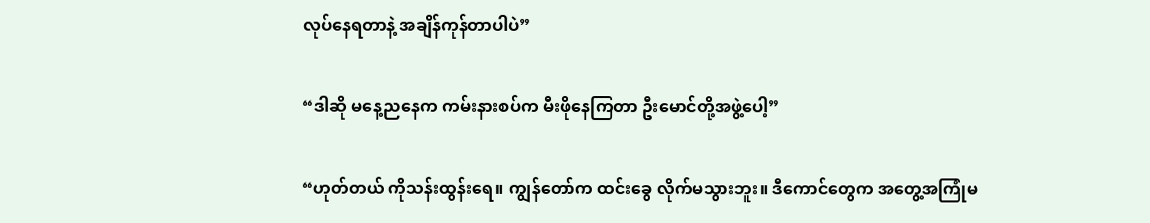လုပ်နေရတာနဲ့ အချိန်ကုန်တာပါပဲ”

“ဒါဆို မနေ့ညနေက ကမ်းနားစပ်က မီးဖိုနေကြတာ ဦးမောင်တို့အဖွဲ့ပေါ့”

“ဟုတ်တယ် ကိုသန်းထွန်းရေ။ ကျွန်တော်က ထင်းခွေ လိုက်မသွားဘူး။ ဒီကောင်တွေက အတွေ့အကြုံမ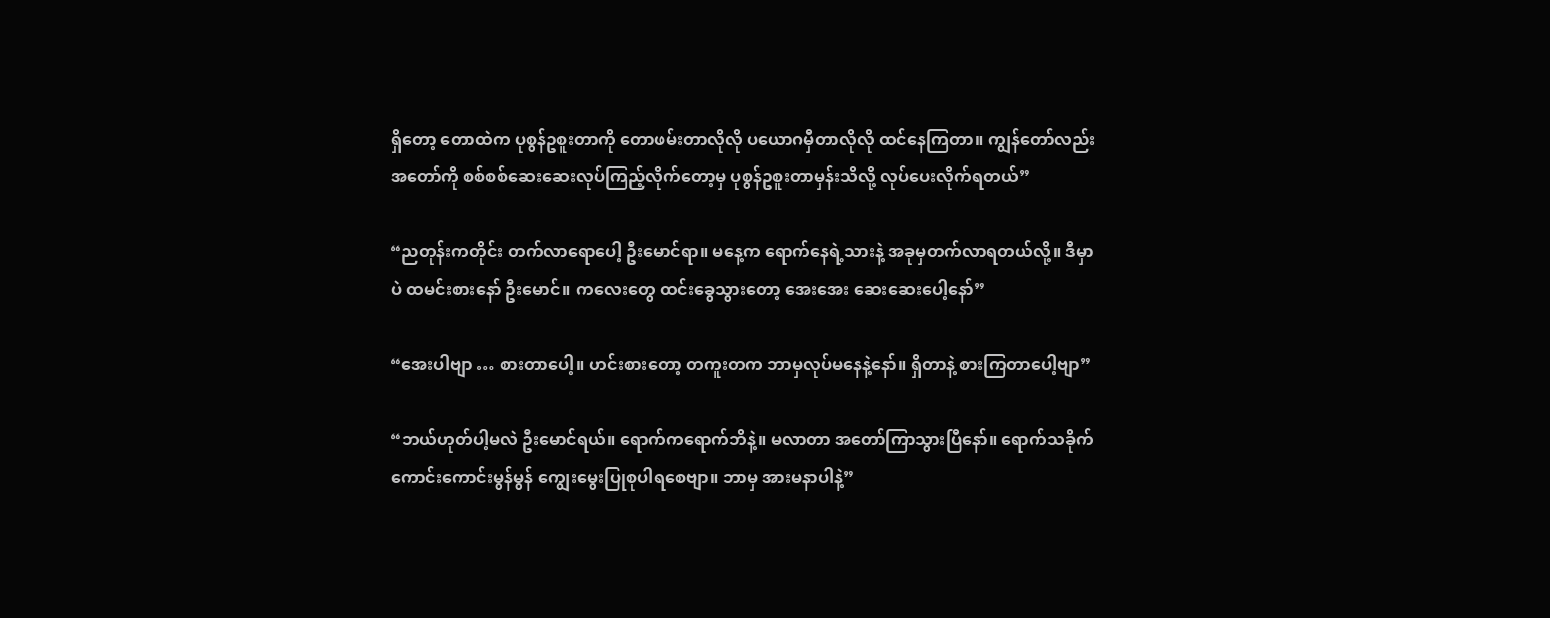ရှိတော့ တောထဲက ပုစွန်ဥစူးတာကို တောဖမ်းတာလိုလို ပယောဂမှီတာလိုလို ထင်နေကြတာ။ ကျွန်တော်လည်း အတော်ကို စစ်စစ်ဆေးဆေးလုပ်ကြည့်လိုက်တော့မှ ပုစွန်ဥစူးတာမှန်းသိလို့ လုပ်ပေးလိုက်ရတယ်”

“ညတုန်းကတိုင်း တက်လာရောပေါ့ ဦးမောင်ရာ။ မနေ့က ရောက်နေရဲ့သားနဲ့ အခုမှတက်လာရတယ်လို့။ ဒီမှာပဲ ထမင်းစားနော် ဦးမောင်။ ကလေးတွေ ထင်းခွေသွားတော့ အေးအေး ဆေးဆေးပေါ့နော်”

“အေးပါဗျာ … စားတာပေါ့။ ဟင်းစားတော့ တကူးတက ဘာမှလုပ်မနေနဲ့နော်။ ရှိတာနဲ့ စားကြတာပေါ့ဗျာ”

“ဘယ်ဟုတ်ပါ့မလဲ ဦးမောင်ရယ်။ ရောက်ကရောက်ဘိနဲ့။ မလာတာ အတော်ကြာသွားပြီနော်။ ရောက်သခိုက် ကောင်းကောင်းမွန်မွန် ကျွေးမွေးပြုစုပါရစေဗျာ။ ဘာမှ အားမနာပါနဲ့”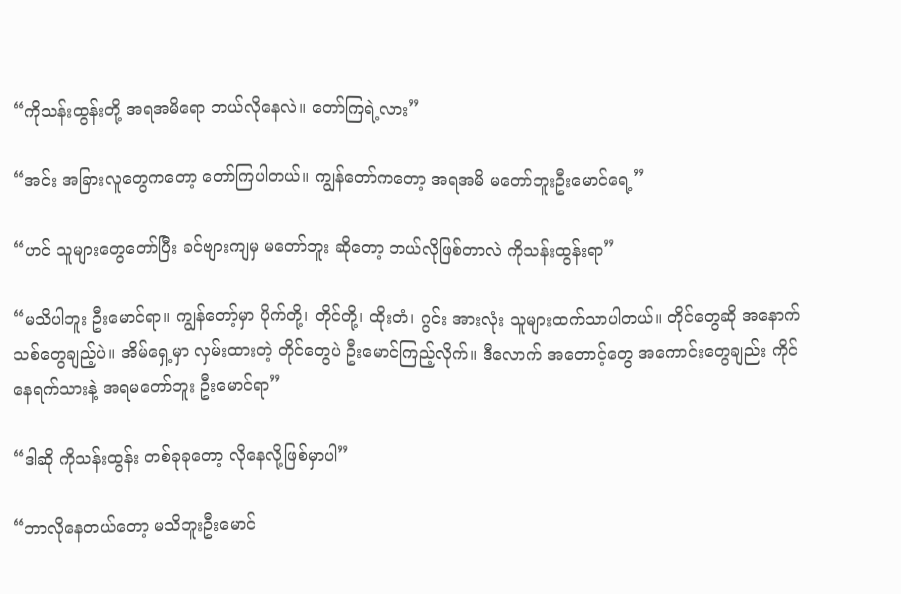“ကိုသန်းထွန်းတို့ အရအမိရော ဘယ်လိုနေလဲ။ တော်ကြရဲ့လား”

“အင်း အခြားလူတွေကတော့ တော်ကြပါတယ်။ ကျွန်တော်ကတော့ အရအမိ မတော်ဘူးဦးမောင်ရေ့”

“ဟင် သူများတွေတော်ပြီး ခင်ဗျားကျမှ မတော်ဘူး ဆိုတော့ ဘယ်လိုဖြစ်တာလဲ ကိုသန်းထွန်းရာ”

“မသိပါဘူး ဦးမောင်ရာ။ ကျွန်တော့်မှာ ပိုက်တို့၊ တိုင်တို့၊ ထိုးတံ၊ ဂွင်း အားလုံး သူများထက်သာပါတယ်။ တိုင်တွေဆို အနောက်သစ်တွေချည့်ပဲ။ အိမ်ရှေ့မှာ လှမ်းထားတဲ့ တိုင်တွေပဲ ဦးမောင်ကြည့်လိုက်။ ဒီလောက် အတောင့်တွေ အကောင်းတွေချည်း ကိုင်နေရက်သားနဲ့ အရမတော်ဘူး ဦးမောင်ရာ”

“ဒါဆို ကိုသန်းထွန်း တစ်ခုခုတော့ လိုနေလို့ဖြစ်မှာပါ”

“ဘာလိုနေတယ်တော့ မသိဘူးဦးမောင်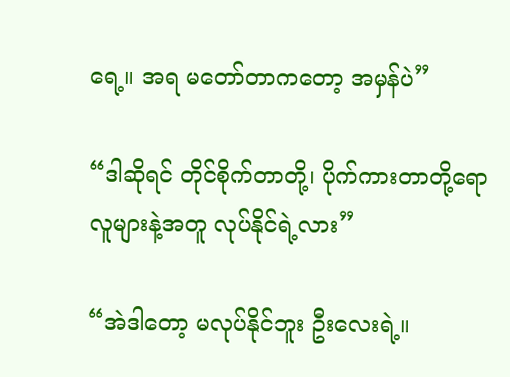ရေ့။ အရ မတော်တာကတော့ အမှန်ပဲ”

“ဒါဆိုရင် တိုင်စိုက်တာတို့၊ ပိုက်ကားတာတို့ရော လူများနဲ့အတူ လုပ်နိုင်ရဲ့လား”

“အဲဒါတော့ မလုပ်နိုင်ဘူး ဦးလေးရဲ့။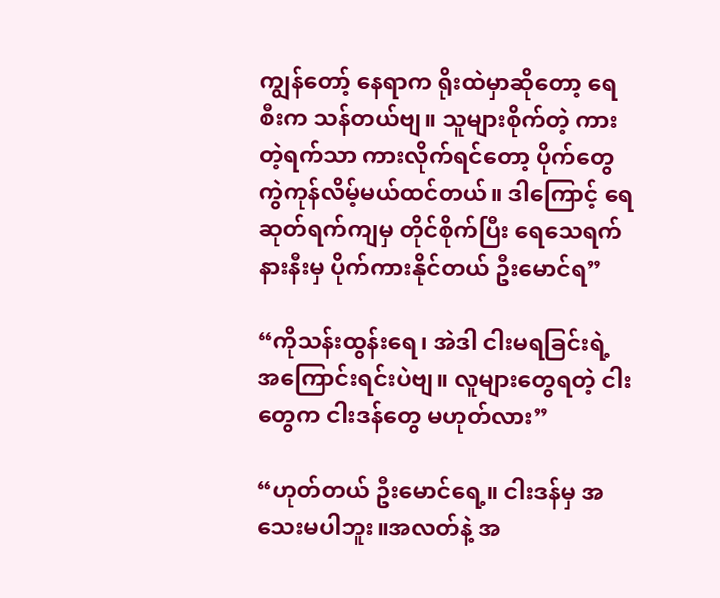ကျွန်တော့် နေရာက ရိုးထဲမှာဆိုတော့ ရေစီးက သန်တယ်ဗျ။ သူများစိုက်တဲ့ ကားတဲ့ရက်သာ ကားလိုက်ရင်တော့ ပိုက်တွေ ကွဲကုန်လိမ့်မယ်ထင်တယ်။ ဒါကြောင့် ရေဆုတ်ရက်ကျမှ တိုင်စိုက်ပြီး ရေသေရက်နားနီးမှ ပိုက်ကားနိုင်တယ် ဦးမောင်ရ”

“ကိုသန်းထွန်းရေ၊ အဲဒါ ငါးမရခြင်းရဲ့ အကြောင်းရင်းပဲဗျ။ လူများတွေရတဲ့ ငါးတွေက ငါးဒန်တွေ မဟုတ်လား”

“ဟုတ်တယ် ဦးမောင်ရေ့။ ငါးဒန်မှ အသေးမပါဘူး။အလတ်နဲ့ အ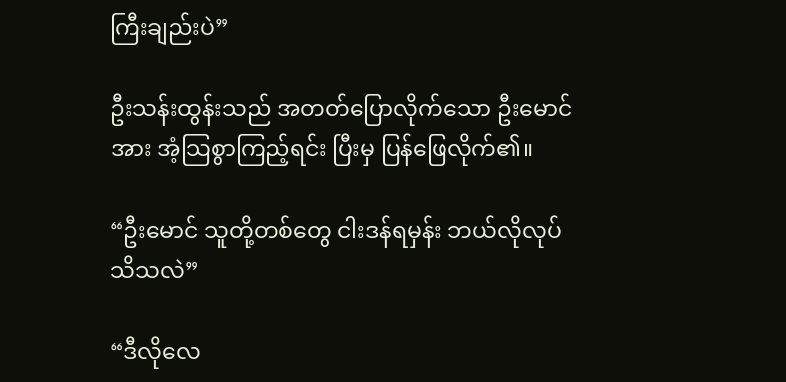ကြီးချည်းပဲ”

ဦးသန်းထွန်းသည် အတတ်ပြောလိုက်သော ဦးမောင် အား အံ့သြစွာကြည့်ရင်း ပြီးမှ ပြန်ဖြေလိုက်၏။

“ဦးမောင် သူတို့တစ်တွေ ငါးဒန်ရမှန်း ဘယ်လိုလုပ်
သိသလဲ”

“ဒီလိုလေ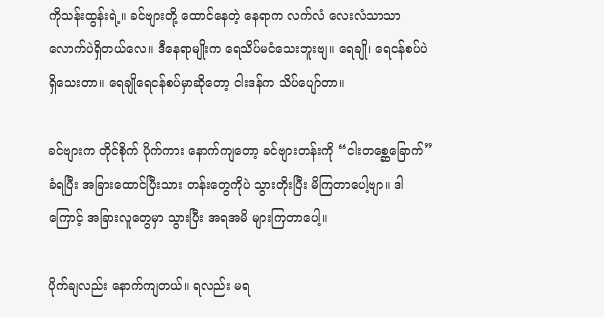ကိုသန်းထွန်းရဲ့။ ခင်ဗျားတို့ ထောင်နေတဲ့ နေရာက လက်လံ လေးလံသာသာလောက်ပဲရှိတယ်လေ။ ဒီနေရာမျိုးက ရေသိပ်မငံသေးဘူးဗျ။ ရေချို၊ ရေငန်စပ်ပဲ ရှိသေးတာ။ ရေချိုရေငန်စပ်မှာဆိုတော့ ငါးဒန်က သိပ်ပျော်တာ။

ခင်ဗျားက တိုင်စိုက် ပိုက်ကား နောက်ကျတော့ ခင်ဗျားတန်းကို “ငါးတစ္ဆေခြောက်” ခံရပြီး အခြားထောင်ပြီးသား တန်းတွေကိုပဲ သွားတိုးပြီး မိကြတာပေါ့ဗျာ။ ဒါကြောင့် အခြားလူတွေမှာ သွားပြီး အရအမိ များကြတာပေါ့။

ပိုက်ချလည်း နောက်ကျတယ်။ ရလည်း မရ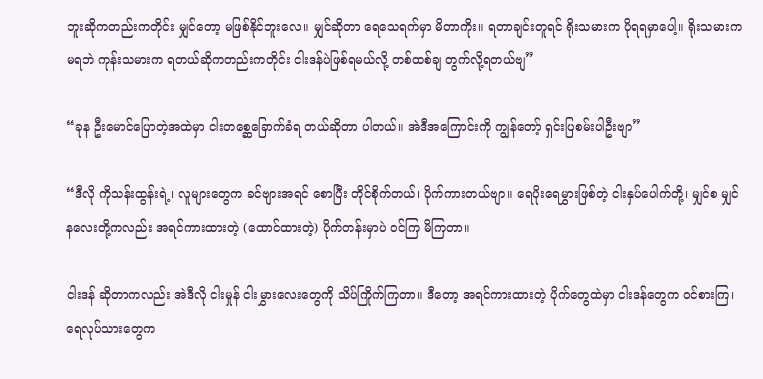ဘူးဆိုကတည်းကတိုင်း မျှင်တော့ မဖြစ်နိုင်ဘူးလေ။ မျှင်ဆိုတာ ရေသေရက်မှာ မိတာကိုး။ ရတာချင်းတူရင် ရိုးသမားက ပိုရရမှာပေါ့။ ရိုးသမားက မရဘဲ ကုန်းသမားက ရတယ်ဆိုကတည်းကတိုင်း ငါးဒန်ပဲဖြစ်ရမယ်လို့ တစ်ထစ်ချ တွက်လို့ရတယ်ဗျ”

“ခုန ဦးမောင်ပြောတဲ့အထဲမှာ ငါးတစ္ဆေခြောက်ခံရ တယ်ဆိုတာ ပါတယ်။ အဲဒီအကြောင်းကို ကျွန်တော့် ရှင်းပြစမ်းပါဦးဗျာ”

“ဒီလို ကိုသန်းထွန်းရဲ့၊ လူများတွေက ခင်ဗျားအရင် စောပြီး တိုင်စိုက်တယ်၊ ပိုက်ကားတယ်ဗျာ။ ရေပိုးရေမွှားဖြစ်တဲ့ ငါးနှပ်ပေါက်တို့၊ မျှင်စ မျှင်နလေးတို့ကလည်း အရင်ကားထားတဲ့ (ထောင်ထားတဲ့) ပိုက်တန်းမှာပဲ ဝင်ကြ မိကြတာ။

ငါးဒန် ဆိုတာကလည်း အဲဒီလို ငါးမှုန် ငါးမွှားလေးတွေကို သိပ်ကြိုက်ကြတာ။ ဒီတော့ အရင်ကားထားတဲ့ ပိုက်တွေထဲမှာ ငါးဒန်တွေက ဝင်စားကြ၊ ရေလုပ်သားတွေက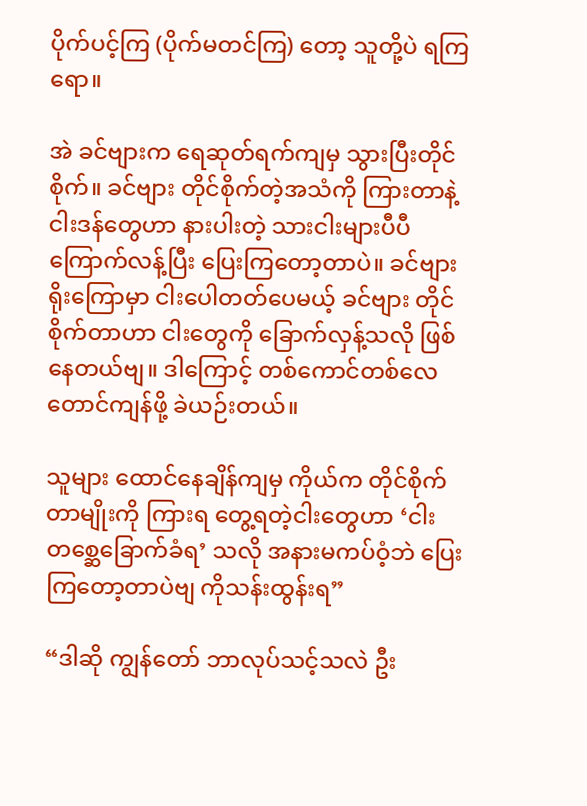ပိုက်ပင့်ကြ (ပိုက်မတင်ကြ) တော့ သူတို့ပဲ ရကြရော။

အဲ ခင်ဗျားက ရေဆုတ်ရက်ကျမှ သွားပြီးတိုင်စိုက်။ ခင်ဗျား တိုင်စိုက်တဲ့အသံကို ကြားတာနဲ့ ငါးဒန်တွေဟာ နားပါးတဲ့ သားငါးများပီပီ ကြောက်လန့်ပြီး ပြေးကြတော့တာပဲ။ ခင်ဗျား ရိုးကြောမှာ ငါးပေါတတ်ပေမယ့် ခင်ဗျား တိုင်စိုက်တာဟာ ငါးတွေကို ခြောက်လှန့်သလို ဖြစ်နေတယ်ဗျ။ ဒါကြောင့် တစ်ကောင်တစ်လေတောင်ကျန်ဖို့ ခဲယဉ်းတယ်။

သူများ ထောင်နေချိန်ကျမှ ကိုယ်က တိုင်စိုက်တာမျိုးကို ကြားရ တွေ့ရတဲ့ငါးတွေဟာ ‘ငါးတစ္ဆေခြောက်ခံရ’ သလို အနားမကပ်ဝံ့ဘဲ ပြေးကြတော့တာပဲဗျ ကိုသန်းထွန်းရ”

“ဒါဆို ကျွန်တော် ဘာလုပ်သင့်သလဲ ဦး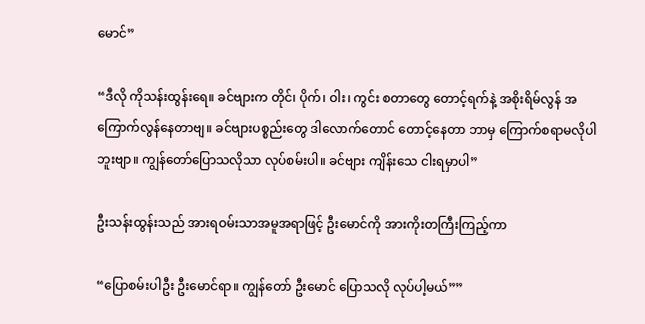မောင်”

“ဒီလို ကိုသန်းထွန်းရေ။ ခင်ဗျားက တိုင်၊ ပိုက်၊ ဝါး၊ ကွင်း စတာတွေ တောင့်ရက်နဲ့ အစိုးရိမ်လွန် အကြောက်လွန်နေတာဗျ။ ခင်ဗျားပစ္စည်းတွေ ဒါလောက်တောင် တောင့်နေတာ ဘာမှ ကြောက်စရာမလိုပါဘူးဗျာ။ ကျွန်တော်ပြောသလိုသာ လုပ်စမ်းပါ။ ခင်ဗျား ကျိန်းသေ ငါးရမှာပါ”

ဦးသန်းထွန်းသည် အားရဝမ်းသာအမူအရာဖြင့် ဦးမောင်ကို အားကိုးတကြီးကြည့်ကာ

“ပြောစမ်းပါဦး ဦးမောင်ရာ။ ကျွန်တော် ဦးမောင် ပြောသလို လုပ်ပါ့မယ်””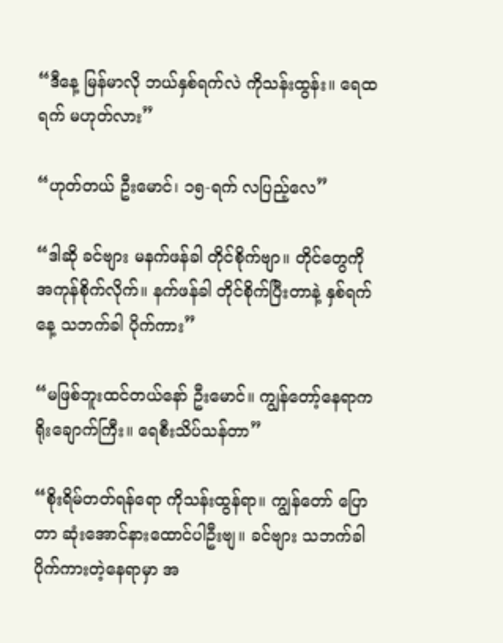“ဒီနေ့ မြန်မာလို ဘယ်နှစ်ရက်လဲ ကိုသန်းထွန်း။ ရေထရက် မဟုတ်လား”

“ဟုတ်တယ် ဦးမောင်၊ ၁၅-ရက် လပြည့်လေ”

“ဒါဆို ခင်ဗျား မနက်ဖန်ခါ တိုင်စိုက်ဗျာ။ တိုင်တွေကို အကုန်စိုက်လိုက်။ နက်ဖန်ခါ တိုင်စိုက်ပြီးတာနဲ့ နှစ်ရက်နေ့ သဘက်ခါ ပိုက်ကား”

“မဖြစ်ဘူးထင်တယ်နော် ဦးမောင်။ ကျွန်တော့်နေရာက ရိုးချောက်ကြီး။ ရေစီးသိပ်သန်တာ”

“စိုးရိမ်တတ်ရန်ရော ကိုသန်းထွန်ရာ။ ကျွန်တော် ပြောတာ ဆုံးအောင်နားထောင်ပါဦးဗျ။ ခင်ဗျား သဘက်ခါ ပိုက်ကားတဲ့နေရာမှာ အ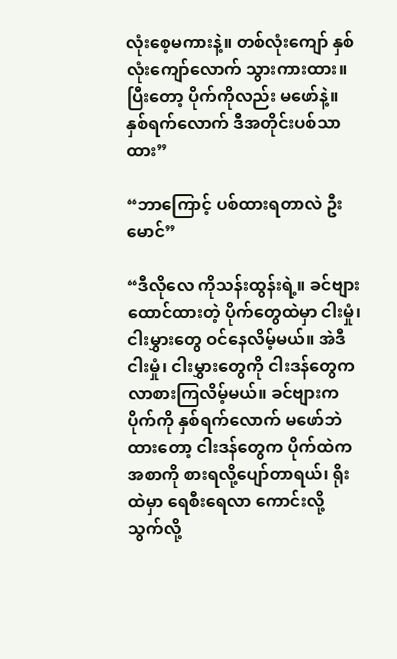လုံးစေ့မကားနဲ့။ တစ်လုံးကျော် နှစ်လုံးကျော်လောက် သွားကားထား။ ပြီးတော့ ပိုက်ကိုလည်း မဖော်နဲ့။ နှစ်ရက်လောက် ဒီအတိုင်းပစ်သာထား”

“ဘာကြောင့် ပစ်ထားရတာလဲ ဦးမောင်”

“ဒီလိုလေ ကိုသန်းထွန်းရဲ့။ ခင်ဗျား ထောင်ထားတဲ့ ပိုက်တွေထဲမှာ ငါးမှုံ၊ ငါးမွှားတွေ ဝင်နေလိမ့်မယ်။ အဲဒီ ငါးမှုံ၊ ငါးမွှားတွေကို ငါးဒန်တွေက လာစားကြလိမ့်မယ်။ ခင်ဗျားက ပိုက်ကို နှစ်ရက်လောက် မဖော်ဘဲထားတော့ ငါးဒန်တွေက ပိုက်ထဲက အစာကို စားရလို့ပျော်တာရယ်၊ ရိုးထဲမှာ ရေစီးရေလာ ကောင်းလို့ သွက်လို့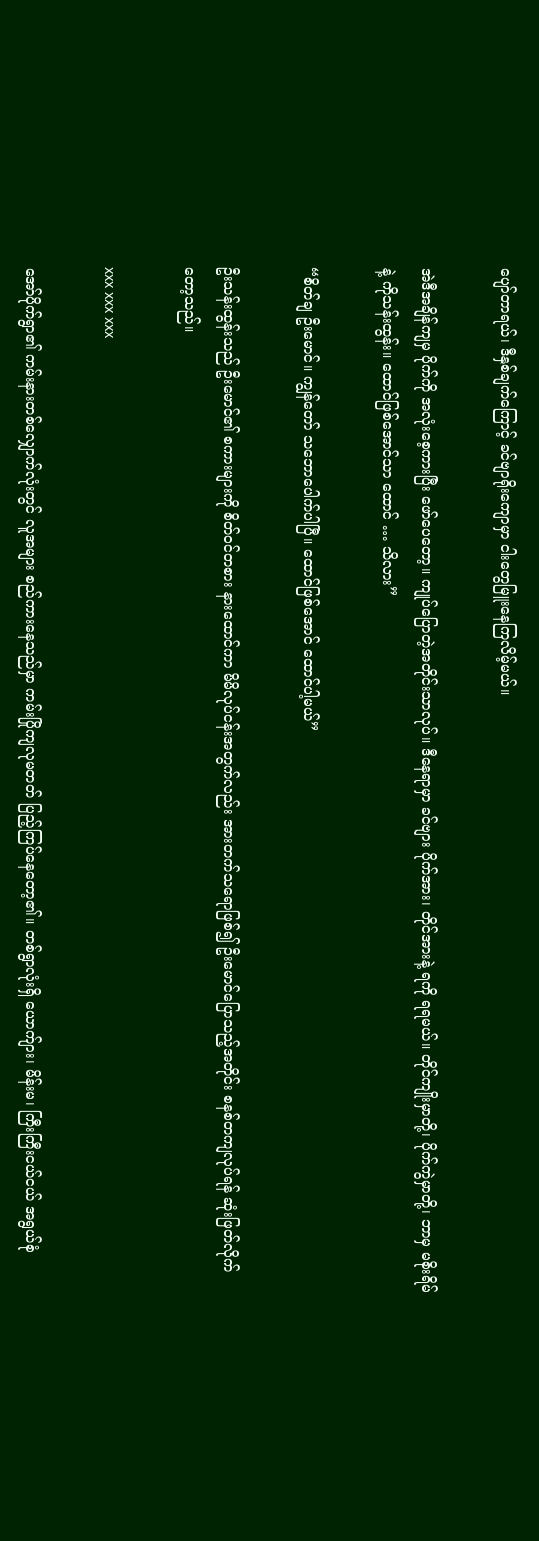ပျော်တာရယ်၊ ဒီနှစ်ချက်ကြောင့် ခင်ဗျာရိုးကျောမှာ ငါးတွေမြူးနေကြလိမ့်မယ်။

အဲဒီအချိန်ကျမှ ပိုက်ကို အလုံးစေ့ကားပြီး ဖော်ပေတော့။ ကျုပ်ပြောတဲ့အတိုင်းသာလုပ်။ ဒီနေရာမှာ ခင်ဗျား ပိုက်အား၊ တိုင်အားနဲ့ ရကို ရရမယ်။ တိုင်ကျိုးမှာတို့၊ ပိုက်ကွဲမှာတို့၊ ဘာမှ မစိုးရိမ်နဲ့ ကိုသန်းထွန်း။ ထောင်ဖြစ်အောင်သာ ထောင် … သိလား”

“စိတ်ချ ဦးမောင်။ ကျွန်တော် သဘောပေါက်ပါပြီ။ ထောင်ဖြစ်အောင် ထောင်ပါ့မယ်”

ဦးသန်းထွန်းသည် ဦးမောင်၏ စကားများကို စိတ်ဝင်တစား နားထောင်ကာ မိမိလုပ်ငန်းအတွက်လည်း အားတက်သရောဖြစ်၍ ဦးမောင်ပြောသည့်အတိုင်း စနစ်တကျလုပ်ရန် ဆုံးဖြတ်လိုက်တော့သည်။

xxx xxx xxx

အော်ပိုက်ရွာ၏ ကမ်းနားတစ်လျှောက်လုံးတွင် လူအများ စည်ကားနေသည်မှာ ကမ်းပြိုကျလုမတတ် ပြည့်ကြပ်နေတော့၏။ တစ်ရွာလုံးရှိ ယောက်ျား၊ မိန်းမ၊ ကြီးကြီးငယ်ငယ် အရွယ်စုံ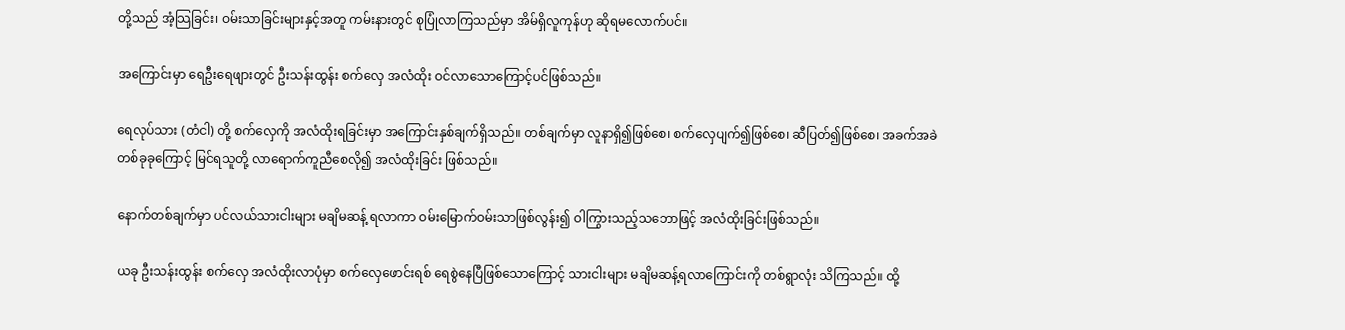တို့သည် အံ့သြခြင်း၊ ဝမ်းသာခြင်းများနှင့်အတူ ကမ်းနားတွင် စုပြုံလာကြသည်မှာ အိမ်ရှိလူကုန်ဟု ဆိုရမလောက်ပင်။

အကြောင်းမှာ ရေဦးရေဖျားတွင် ဦးသန်းထွန်း စက်လှေ အလံထိုး ဝင်လာသောကြောင့်ပင်ဖြစ်သည်။

ရေလုပ်သား (တံငါ) တို့ စက်လှေကို အလံထိုးရခြင်းမှာ အကြောင်းနှစ်ချက်ရှိသည်။ တစ်ချက်မှာ လူနာရှိ၍ဖြစ်စေ၊ စက်လှေပျက်၍ဖြစ်စေ၊ ဆီပြတ်၍ဖြစ်စေ၊ အခက်အခဲတစ်ခုခုကြောင့် မြင်ရသူတို့ လာရောက်ကူညီစေလို၍ အလံထိုးခြင်း ဖြစ်သည်။

နောက်တစ်ချက်မှာ ပင်လယ်သားငါးများ မချိမဆန့် ရလာကာ ဝမ်းမြောက်ဝမ်းသာဖြစ်လွန်း၍ ဝါကြွားသည့်သဘောဖြင့် အလံထိုးခြင်းဖြစ်သည်။

ယခု ဦးသန်းထွန်း စက်လှေ အလံထိုးလာပုံမှာ စက်လှေဖောင်းရစ် ရေစွဲနေပြီဖြစ်သောကြောင့် သားငါးများ မချိမဆန့်ရလာကြောင်းကို တစ်ရွာလုံး သိကြသည်။ ထို့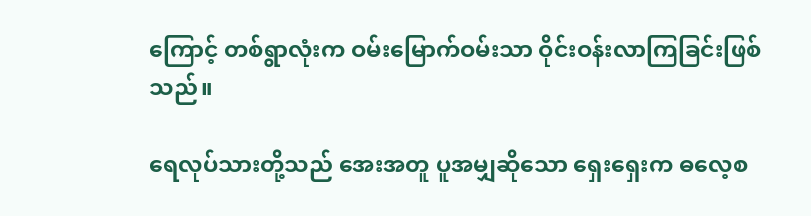ကြောင့် တစ်ရွာလုံးက ဝမ်းမြောက်ဝမ်းသာ ဝိုင်းဝန်းလာကြခြင်းဖြစ်သည်။

ရေလုပ်သားတို့သည် အေးအတူ ပူအမျှဆိုသော ရှေးရှေးက ဓလေ့စ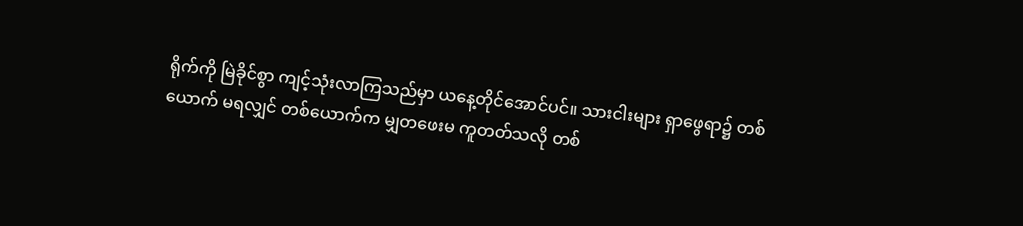ရိုက်ကို မြဲခိုင်စွာ ကျင့်သုံးလာကြသည်မှာ ယနေ့တိုင်အောင်ပင်။ သားငါးများ ရှာဖွေရာ၌ တစ်ယောက် မရလျှင် တစ်ယောက်က မျှတဖေးမ ကူတတ်သလို တစ်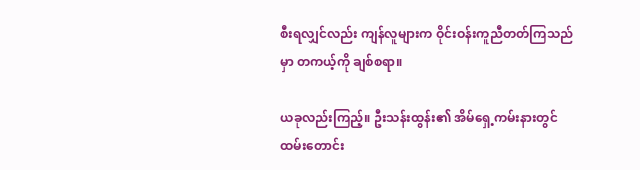စီးရလျှင်လည်း ကျန်လူများက ဝိုင်းဝန်းကူညီတတ်ကြသည်မှာ တကယ့်ကို ချစ်စရာ။

ယခုလည်းကြည့်။ ဦးသန်းထွန်း၏ အိမ်ရှေ့ကမ်းနားတွင် ထမ်းတောင်း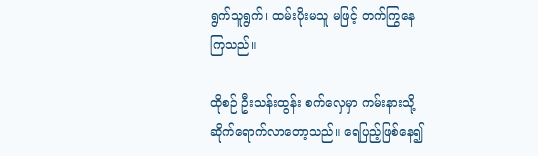ရွက်သူရွက်၊ ထမ်းပိုးမသူ မဖြင့် တက်ကြွနေကြသည်။

ထိုစဉ် ဦးသန်းထွန်း စက်လှေမှာ ကမ်းနားသို့ ဆိုက်ရောက်လာတော့သည်။ ရေပြည့်ဖြစ်နေ၍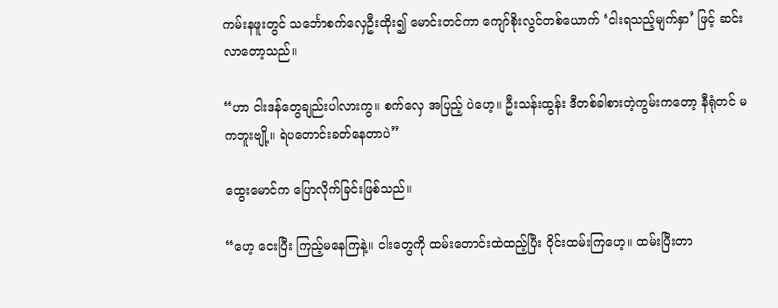ကမ်းနဖူးတွင် သင်္ဘောစက်လှေဦးထိုး၍ မောင်းတင်ကာ ကျော်စိုးလွင်တစ်ယောက် ‘ငါးရသည့်မျက်နှာ’ ဖြင့် ဆင်းလာတော့သည်။

“ဟာ ငါးဒန်တွေချည်းပါလားကွ။ စက်လှေ အပြည့် ပဲဟေ့။ ဦးသန်းထွန်း ဒီတစ်ခါစားတဲ့ကွမ်းကတော့ နီရုံတင် မကဘူးဗျို့။ ရဲပတောင်းခတ်နေတာပဲ”

ထွေးမောင်က ပြောလိုက်ခြင်းဖြစ်သည်။

“ဟေ့ ငေးပြီး ကြည့်မနေကြနဲ့။ ငါးတွေကို ထမ်းတောင်းထဲထည့်ပြီး ဝိုင်းထမ်းကြဟေ့။ ထမ်းပြီးတာ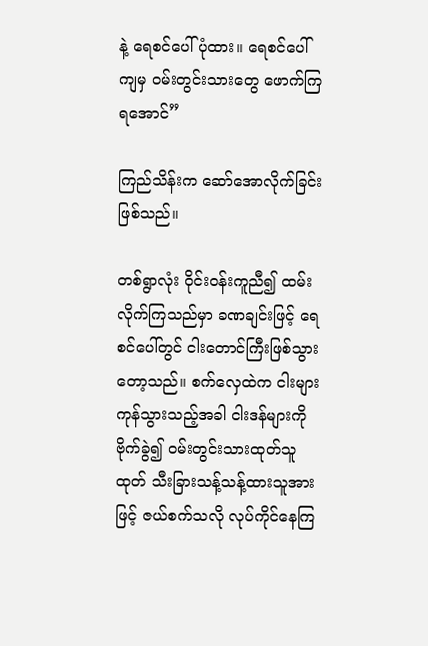နဲ့ ရေစင်ပေါ်ပုံထား။ ရေစင်ပေါ်ကျမှ ဝမ်းတွင်းသားတွေ ဖောက်ကြရအောင်”

ကြည်သိန်းက ဆော်အောလိုက်ခြင်း ဖြစ်သည်။

တစ်ရွာလုံး ဝိုင်းဝန်းကူညီ၍ ထမ်းလိုက်ကြသည်မှာ ခဏချင်းဖြင့် ရေစင်ပေါ်တွင် ငါးတောင်ကြီးဖြစ်သွားတော့သည်။ စက်လှေထဲက ငါးများ ကုန်သွားသည့်အခါ ငါးဒန်များကို ဗိုက်ခွဲ၍ ဝမ်းတွင်းသားထုတ်သူထုတ် သီးခြားသန့်သန့်ထားသူအားဖြင့် ဇယ်စက်သလို လုပ်ကိုင်နေကြ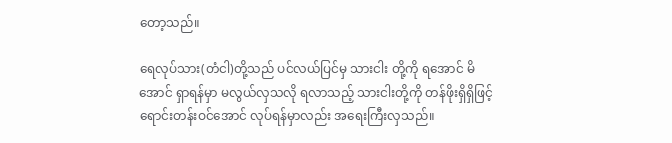တော့သည်။

ရေလုပ်သား(တံငါ)တို့သည် ပင်လယ်ပြင်မှ သားငါး တို့ကို ရအောင် မိအောင် ရှာရန်မှာ မလွယ်လှသလို ရလာသည့် သားငါးတို့ကို တန်ဖိုးရှိရှိဖြင့် ရောင်းတန်းဝင်အောင် လုပ်ရန်မှာလည်း အရေးကြီးလှသည်။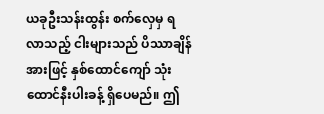ယခုဦးသန်းထွန်း စက်လှေမှ ရလာသည့် ငါးများသည် ပိဿာချိန်အားဖြင့် နှစ်ထောင်ကျော် သုံးထောင်နီးပါးခန့် ရှိပေမည်။ ဤ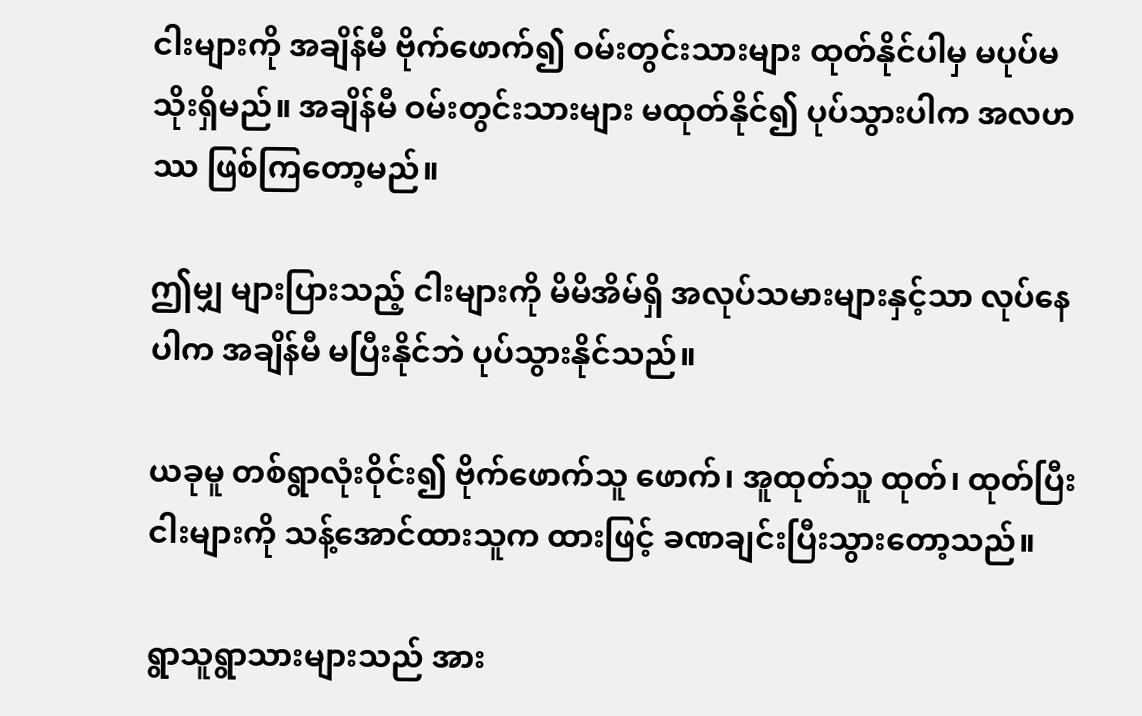ငါးများကို အချိန်မီ ဗိုက်ဖောက်၍ ဝမ်းတွင်းသားများ ထုတ်နိုင်ပါမှ မပုပ်မသိုးရှိမည်။ အချိန်မီ ဝမ်းတွင်းသားများ မထုတ်နိုင်၍ ပုပ်သွားပါက အလဟဿ ဖြစ်ကြတော့မည်။

ဤမျှ များပြားသည့် ငါးများကို မိမိအိမ်ရှိ အလုပ်သမားများနှင့်သာ လုပ်နေပါက အချိန်မီ မပြီးနိုင်ဘဲ ပုပ်သွားနိုင်သည်။

ယခုမူ တစ်ရွာလုံးဝိုင်း၍ ဗိုက်ဖောက်သူ ဖောက်၊ အူထုတ်သူ ထုတ်၊ ထုတ်ပြီးငါးများကို သန့်အောင်ထားသူက ထားဖြင့် ခဏချင်းပြီးသွားတော့သည်။

ရွာသူရွာသားများသည် အား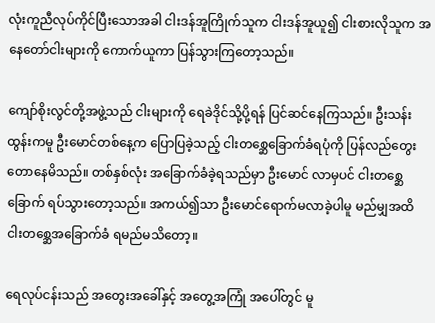လုံးကူညီလုပ်ကိုင်ပြီးသောအခါ ငါးဒန်အူကြိုက်သူက ငါးဒန်အူယူ၍ ငါးစားလိုသူက အနေတော်ငါးများကို ကောက်ယူကာ ပြန်သွားကြတော့သည်။

ကျော်စိုးလွင်တို့အဖွဲ့သည် ငါးများကို ရေခဲဒိုင်သို့ပို့ရန် ပြင်ဆင်နေကြသည်။ ဦးသန်းထွန်းကမူ ဦးမောင်တစ်နေ့က ပြောပြခဲ့သည့် ငါးတစ္ဆေခြောက်ခံရပုံကို ပြန်လည်တွေးတောနေမိသည်။ တစ်နှစ်လုံး အခြောက်ခံခဲ့ရသည်မှာ ဦးမောင် လာမှပင် ငါးတစ္ဆေခြောက် ရပ်သွားတော့သည်။ အကယ်၍သာ ဦးမောင်ရောက်မလာခဲ့ပါမူ မည်မျှအထိ ငါးတစ္ဆေအခြောက်ခံ ရမည်မသိတော့။

ရေလုပ်ငန်းသည် အတွေးအခေါ်နှင့် အတွေ့အကြုံ အပေါ်တွင် မူ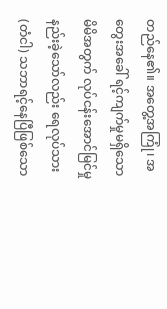တည်နေ၏။ အတွေ့အကြုံ၊ အတွေးအခေါ် ရင့်ကျက်မှုမရှိသော မိမိအတွက် လုပ်ငန်းအောင်မြင်မှု နည်းခဲ့သော်လည်း ရေလုပ်သား (တံငါ) သဘာရင့်နေပြီဖြစ်သော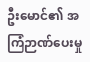ဦးမောင်၏ အကြံဉာဏ်ပေးမှု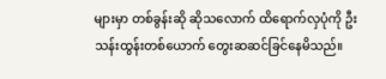များမှာ တစ်ခွန်းဆို ဆိုသလောက် ထိရောက်လှပုံကို ဦးသန်းထွန်းတစ်ယောက် တွေးဆဆင်ခြင်နေမိသည်။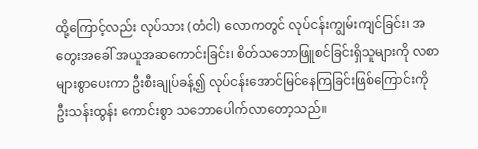ထို့ကြောင့်လည်း လုပ်သား (တံငါ) လောကတွင် လုပ်ငန်းကျွမ်းကျင်ခြင်း၊ အတွေးအခေါ် အယူအဆကောင်းခြင်း၊ စိတ်သဘောဖြူစင်ခြင်းရှိသူများကို လစာများစွာပေးကာ ဦးစီးချုပ်ခန့်၍ လုပ်ငန်းအောင်မြင်နေကြခြင်းဖြစ်ကြောင်းကို ဦးသန်းထွန်း ကောင်းစွာ သဘောပေါက်လာတော့သည်။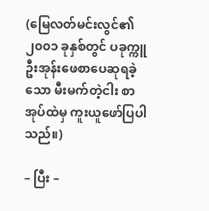(မြေလတ်မင်းလွင်၏ ၂၀၀၁ ခုနှစ်တွင် ပခုက္ကူဦးအုန်းဖေစာပေဆုရခဲ့သော မီးမက်တဲ့ငါး စာအုပ်ထဲမှ ကူးယူဖော်ပြပါသည်။)

– ပြီး –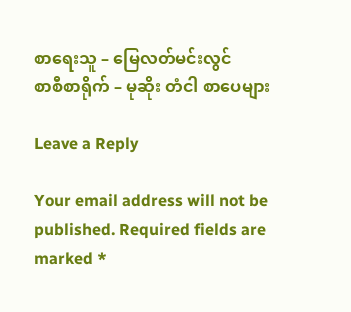စာရေးသူ – မြေလတ်မင်းလွင်
စာစီစာရိုက် – မုဆိုး တံငါ စာပေများ

Leave a Reply

Your email address will not be published. Required fields are marked *